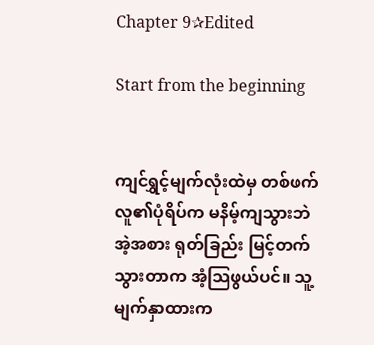Chapter 9✰Edited

Start from the beginning


ကျင်ရွှင့်မျက်လုံးထဲမှ တစ်ဖက်လူ၏ပုံရိပ်က မနိမ့်ကျသွားဘဲ အဲ့အစား ရုတ်ခြည်း မြင့်တက်သွားတာက အံ့သြဖွယ်ပင်။ သူ့မျက်နှာထားက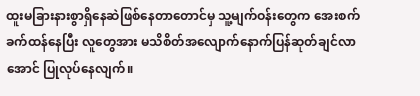ထူးမခြားနားစွာရှိနေဆဲဖြစ်နေတာတောင်မှ သူ့မျက်ဝန်းတွေက အေးစက်ခက်ထန်နေပြီး လူတွေအား မသိစိတ်အလျောက်နောက်ပြန်ဆုတ်ချင်လာအောင် ပြုလုပ်နေလျက်။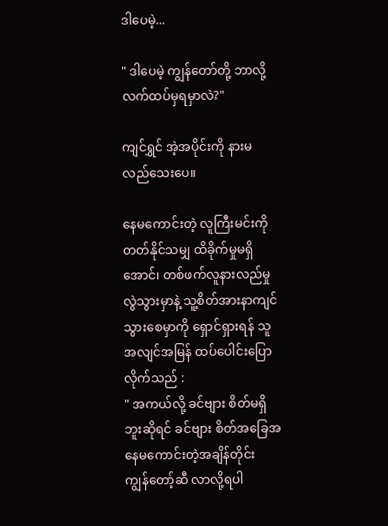ဒါပေမဲ့...

" ဒါပေမဲ့ ကျွန်တော်တို့ ဘာလို့လက်ထပ်မှရမှာလဲ?"

ကျင်ရွှင် အဲ့အပိုင်းကို နားမလည်သေးပေ။

နေမကောင်းတဲ့ လူကြီးမင်းကို တတ်နိုင်သမျှ ထိခိုက်မှုမရှိအောင်၊ တစ်ဖက်လူနားလည်မှုလွဲသွားမှာနဲ့ သူ့စိတ်အားနာကျင်သွားစေမှာကို ရှောင်ရှားရန် သူအလျင်အမြန် ထပ်ပေါင်းပြောလိုက်သည် :
" အကယ်လို့ ခင်ဗျား စိတ်မရှိဘူးဆိုရင် ခင်ဗျား စိတ်အခြေအနေမကောင်းတဲ့အချိန်တိုင်း ကျွန်တော့်ဆီ လာလို့ရပါ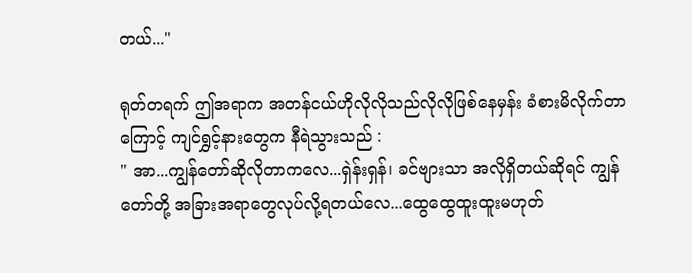တယ်..."

ရုတ်တရက် ဤအရာက အတန်ငယ်ဟိုလိုလိုသည်လိုလိုဖြစ်နေမှန်း ခံစားမိလိုက်တာကြောင့် ကျင်ရွှင့်နားတွေက နီရဲသွားသည် :
" အာ...ကျွန်တော်ဆိုလိုတာကလေ...ရှဲန်းရှန်၊ ခင်ဗျားသာ အလိုရှိတယ်ဆိုရင် ကျွန်တော်တို့ အခြားအရာတွေလုပ်လို့ရတယ်လေ...ထွေထွေထူးထူးမဟုတ်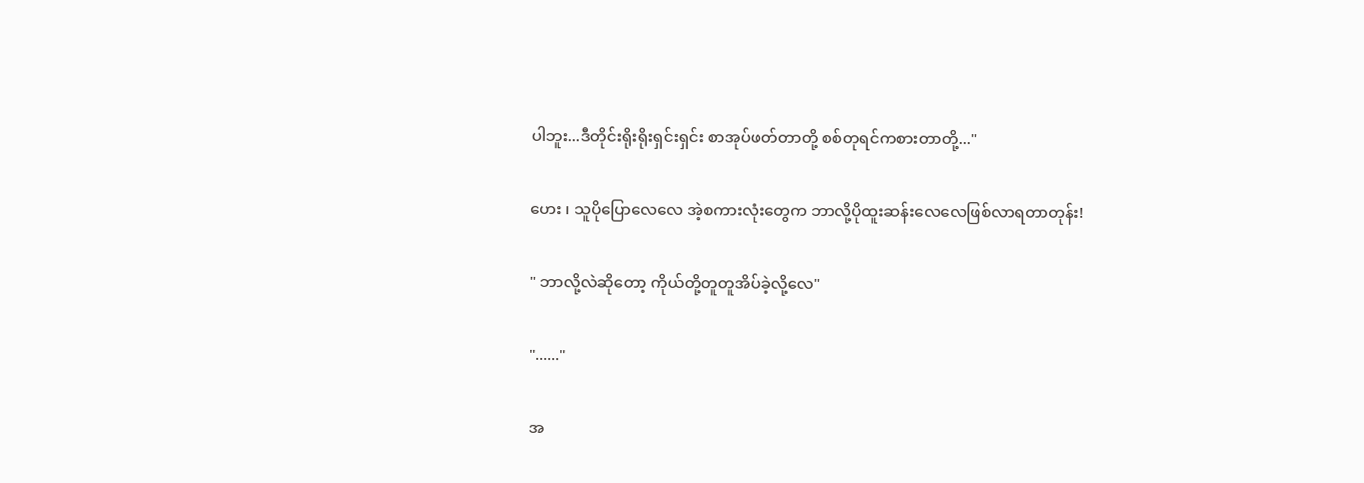ပါဘူး...ဒီတိုင်းရိုးရိုးရှင်းရှင်း စာအုပ်ဖတ်တာတို့ စစ်တုရင်ကစားတာတို့..."

ဟေး ၊ သူပိုပြောလေလေ အဲ့စကားလုံးတွေက ဘာလို့ပိုထူးဆန်းလေလေဖြစ်လာရတာတုန်း!

" ဘာလို့လဲဆိုတော့ ကိုယ်တို့တူတူအိပ်ခဲ့လို့လေ"

"......"

အ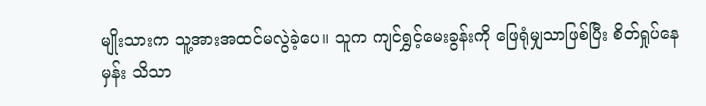မျိုးသားက သူ့အားအထင်မလွဲခဲ့ပေ။ သူက ကျင်ရွှင့်မေးခွန်းကို ဖြေရုံမျှသာဖြစ်ပြီး စိတ်ရှုပ်နေမှန်း သိသာ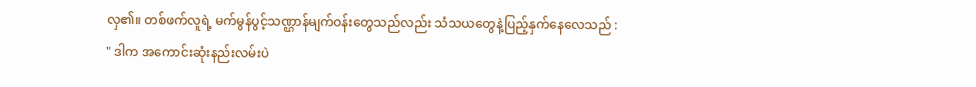လှ၏။ တစ်ဖက်လူရဲ့ မက်မွန်ပွင့်သဏ္ဌာန်မျက်ဝန်းတွေသည်လည်း သံသယတွေနဲ့ပြည့်နှက်နေလေသည် :
" ဒါက အကောင်းဆုံးနည်းလမ်းပဲ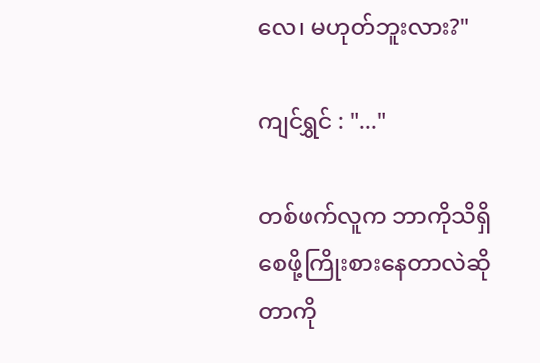လေ၊ မဟုတ်ဘူးလား?"

ကျင်ရွှင် : "..."

တစ်ဖက်လူက ဘာကိုသိရှိစေဖို့ကြိုးစားနေတာလဲဆိုတာကို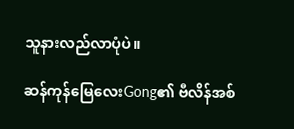သူနားလည်လာပုံပဲ။

ဆန်ကုန်မြေလေးGong၏ ဗီလိန်အစ်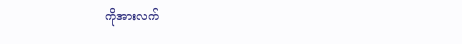ကိုအားလက်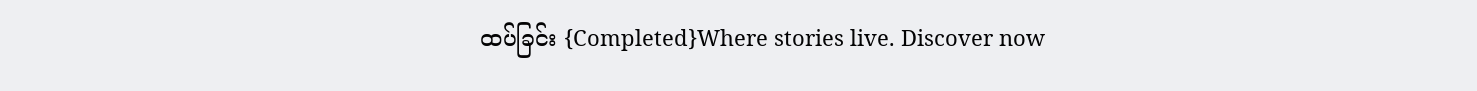ထပ်ခြင်း {Completed}Where stories live. Discover now